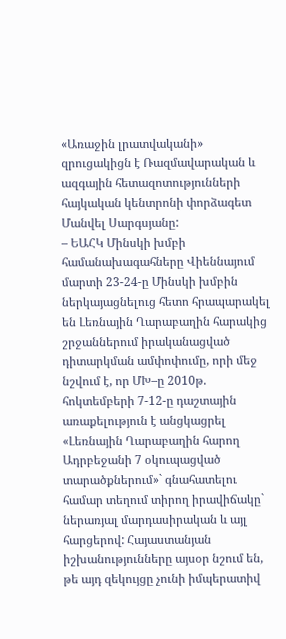«Առաջին լրատվականի» զրուցակիցն է Ռազմավարական և ազգային հետազոտությունների հայկական կենտրոնի փորձագետ Մանվել Սարգսյանը:
– ԵԱՀԿ Մինսկի խմբի համանախագահները Վիեննայում մարտի 23-24-ը Մինսկի խմբին ներկայացնելուց հետո հրապարակել են Լեռնային Ղարաբաղին հարակից շրջաններում իրականացված դիտարկման ամփոփումը, որի մեջ նշվում է, որ ՄԽ–ը 2010թ. հոկտեմբերի 7-12-ը դաշտային առաքելություն է անցկացրել «Լեռնային Ղարաբաղին հարող Ադրբեջանի 7 օկուպացված տարածքներում»` գնահատելու համար տեղում տիրող իրավիճակը` ներառյալ մարդասիրական և այլ հարցերով: Հայաստանյան իշխանությունները այսօր նշում են, թե այդ զեկույցը չունի իմպերատիվ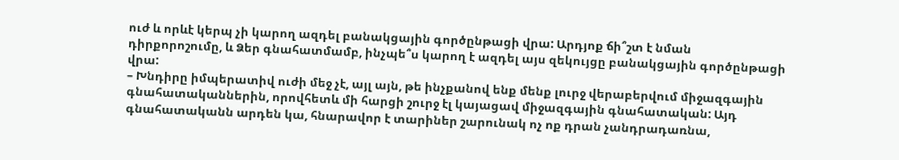ուժ և որևէ կերպ չի կարող ազդել բանակցային գործընթացի վրա: Արդյոք ճի՞շտ է նման դիրքորոշումը, և Ձեր գնահատմամբ, ինչպե՞ս կարող է ազդել այս զեկույցը բանակցային գործընթացի վրա:
– Խնդիրը իմպերատիվ ուժի մեջ չէ, այլ այն, թե ինչքանով ենք մենք լուրջ վերաբերվում միջազգային գնահատականներին, որովհետև մի հարցի շուրջ էլ կայացավ միջազգային գնահատական: Այդ գնահատականն արդեն կա, հնարավոր է տարիներ շարունակ ոչ ոք դրան չանդրադառնա,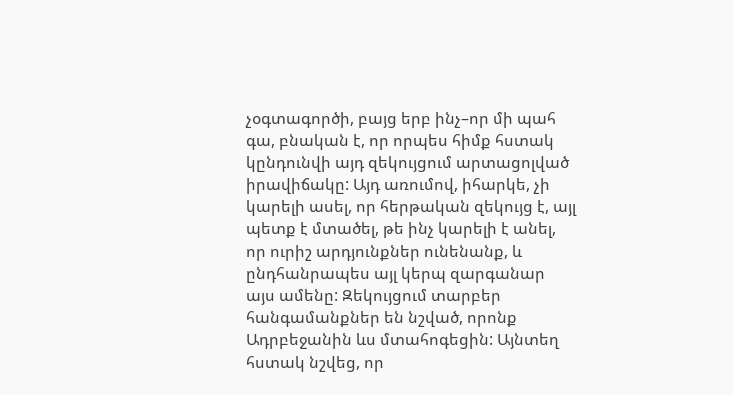չօգտագործի, բայց երբ ինչ–որ մի պահ գա, բնական է, որ որպես հիմք հստակ կընդունվի այդ զեկույցում արտացոլված իրավիճակը: Այդ առումով, իհարկե, չի կարելի ասել, որ հերթական զեկույց է, այլ պետք է մտածել, թե ինչ կարելի է անել, որ ուրիշ արդյունքներ ունենանք, և ընդհանրապես այլ կերպ զարգանար այս ամենը: Զեկույցում տարբեր հանգամանքներ են նշված, որոնք Ադրբեջանին ևս մտահոգեցին: Այնտեղ հստակ նշվեց, որ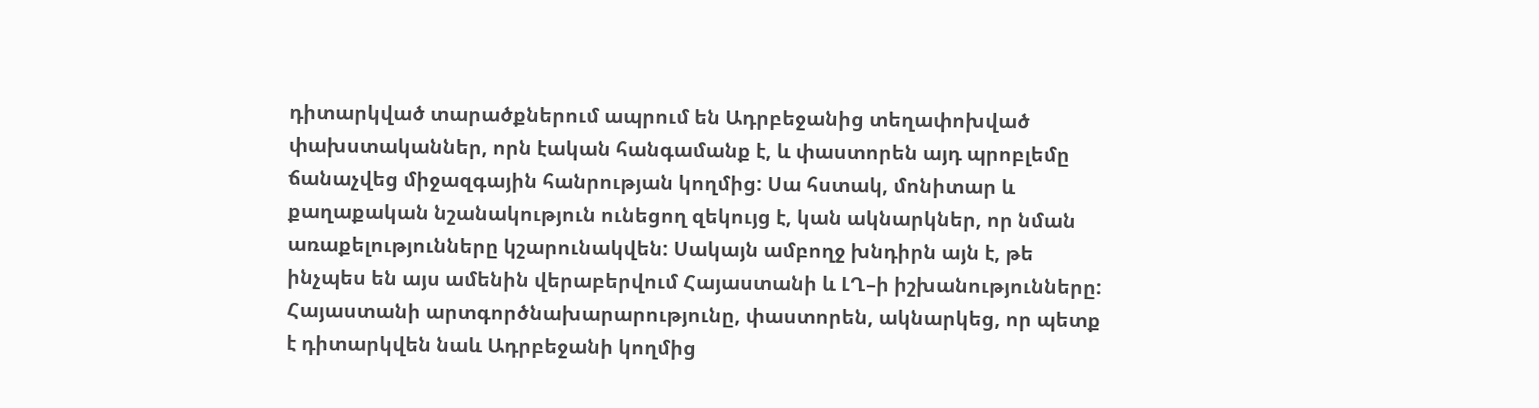դիտարկված տարածքներում ապրում են Ադրբեջանից տեղափոխված փախստականներ, որն էական հանգամանք է, և փաստորեն այդ պրոբլեմը ճանաչվեց միջազգային հանրության կողմից: Սա հստակ, մոնիտար և քաղաքական նշանակություն ունեցող զեկույց է, կան ակնարկներ, որ նման առաքելությունները կշարունակվեն: Սակայն ամբողջ խնդիրն այն է, թե ինչպես են այս ամենին վերաբերվում Հայաստանի և ԼՂ–ի իշխանությունները: Հայաստանի արտգործնախարարությունը, փաստորեն, ակնարկեց, որ պետք է դիտարկվեն նաև Ադրբեջանի կողմից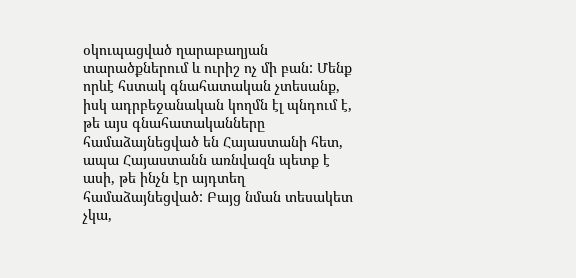օկուպացված ղարաբաղյան տարածքներում և ուրիշ ոչ մի բան: Մենք որևէ հստակ գնահատական չտեսանք, իսկ ադրբեջանական կողմն էլ պնդում է, թե այս գնահատականները համաձայնեցված են Հայաստանի հետ, ապա Հայաստանն առնվազն պետք է ասի, թե ինչն էր այդտեղ համաձայնեցված: Բայց նման տեսակետ չկա,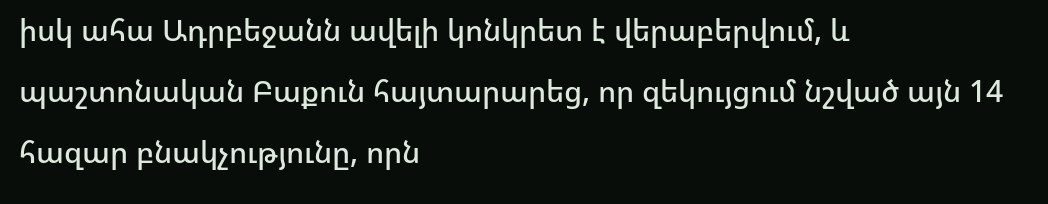իսկ ահա Ադրբեջանն ավելի կոնկրետ է վերաբերվում, և պաշտոնական Բաքուն հայտարարեց, որ զեկույցում նշված այն 14 հազար բնակչությունը, որն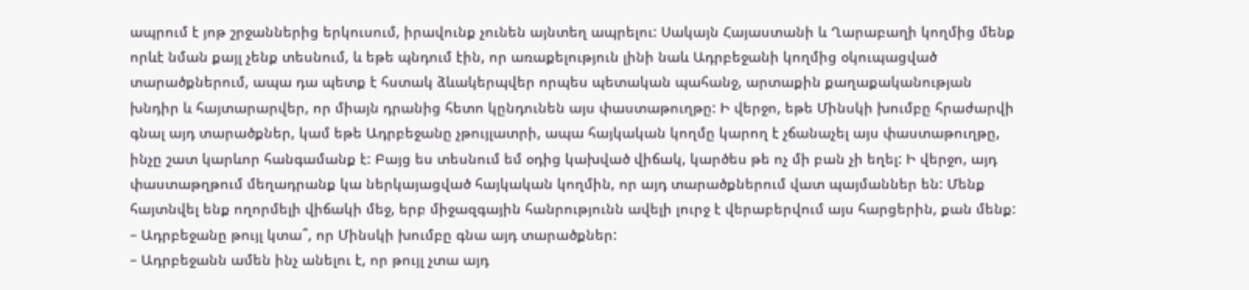ապրում է յոթ շրջաններից երկուսում, իրավունք չունեն այնտեղ ապրելու: Սակայն Հայաստանի և Ղարաբաղի կողմից մենք որևէ նման քայլ չենք տեսնում, և եթե պնդում էին, որ առաքելություն լինի նաև Ադրբեջանի կողմից օկուպացված տարածքներում, ապա դա պետք է հստակ ձևակերպվեր որպես պետական պահանջ, արտաքին քաղաքականության խնդիր և հայտարարվեր, որ միայն դրանից հետո կընդունեն այս փաստաթուղթը: Ի վերջո, եթե Մինսկի խումբը հրաժարվի գնալ այդ տարածքներ, կամ եթե Ադրբեջանը չթույլատրի, ապա հայկական կողմը կարող է չճանաչել այս փաստաթուղթը, ինչը շատ կարևոր հանգամանք է: Բայց ես տեսնում եմ օդից կախված վիճակ, կարծես թե ոչ մի բան չի եղել: Ի վերջո, այդ փաստաթղթում մեղադրանք կա ներկայացված հայկական կողմին, որ այդ տարածքներում վատ պայմաններ են: Մենք հայտնվել ենք ողորմելի վիճակի մեջ, երբ միջազգային հանրությունն ավելի լուրջ է վերաբերվում այս հարցերին, քան մենք:
– Ադրբեջանը թույլ կտա՞, որ Մինսկի խումբը գնա այդ տարածքներ:
– Ադրբեջանն ամեն ինչ անելու է, որ թույլ չտա այդ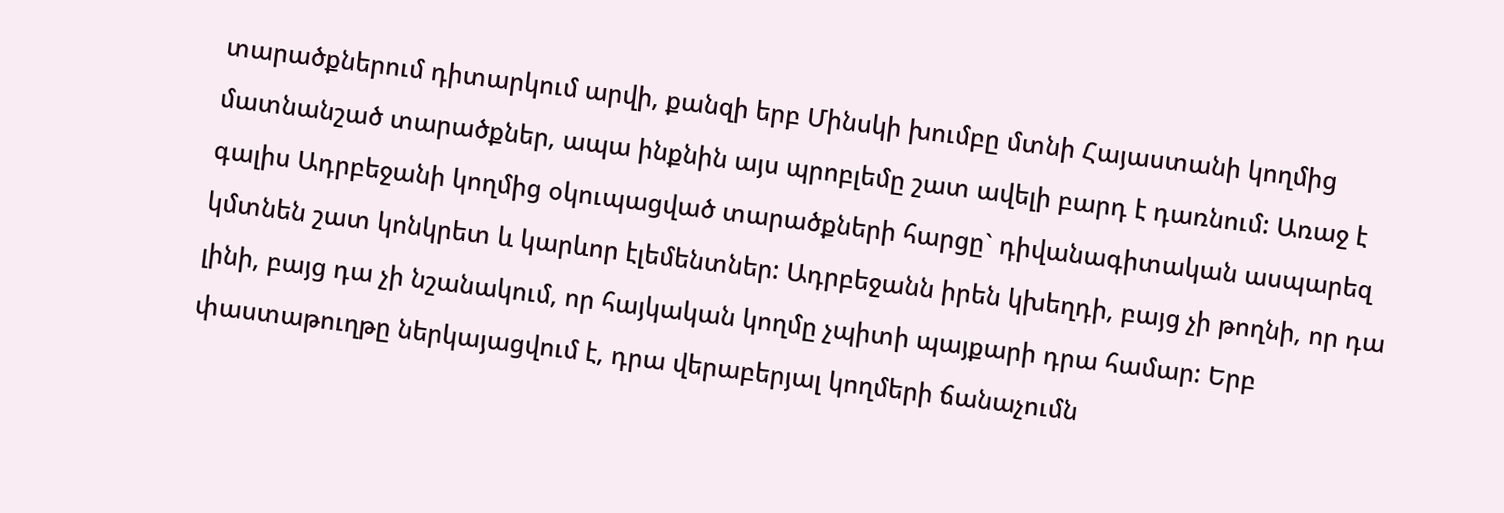տարածքներում դիտարկում արվի, քանզի երբ Մինսկի խումբը մտնի Հայաստանի կողմից մատնանշած տարածքներ, ապա ինքնին այս պրոբլեմը շատ ավելի բարդ է դառնում: Առաջ է գալիս Ադրբեջանի կողմից օկուպացված տարածքների հարցը` դիվանագիտական ասպարեզ կմտնեն շատ կոնկրետ և կարևոր էլեմենտներ: Ադրբեջանն իրեն կխեղդի, բայց չի թողնի, որ դա լինի, բայց դա չի նշանակում, որ հայկական կողմը չպիտի պայքարի դրա համար: Երբ փաստաթուղթը ներկայացվում է, դրա վերաբերյալ կողմերի ճանաչումն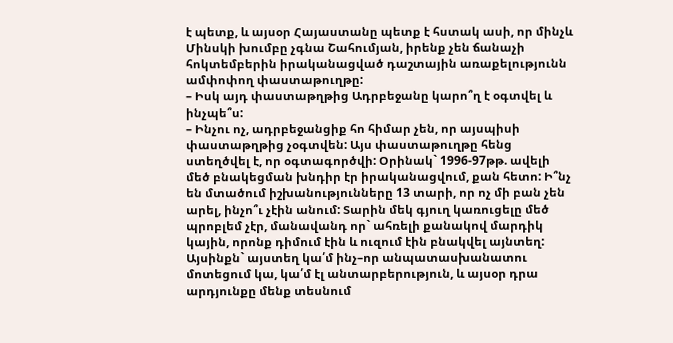է պետք, և այսօր Հայաստանը պետք է հստակ ասի, որ մինչև Մինսկի խումբը չգնա Շահումյան, իրենք չեն ճանաչի հոկտեմբերին իրականացված դաշտային առաքելությունն ամփոփող փաստաթուղթը:
– Իսկ այդ փաստաթղթից Ադրբեջանը կարո՞ղ է օգտվել և ինչպե՞ս:
– Ինչու ոչ, ադրբեջանցիք հո հիմար չեն, որ այսպիսի փաստաթղթից չօգտվեն: Այս փաստաթուղթը հենց ստեղծվել է, որ օգտագործվի: Օրինակ` 1996-97թթ. ավելի մեծ բնակեցման խնդիր էր իրականացվում, քան հետո: Ի՞նչ են մտածում իշխանությունները 13 տարի, որ ոչ մի բան չեն արել, ինչո՞ւ չէին անում: Տարին մեկ գյուղ կառուցելը մեծ պրոբլեմ չէր, մանավանդ որ` ահռելի քանակով մարդիկ կային, որոնք դիմում էին և ուզում էին բնակվել այնտեղ: Այսինքն` այստեղ կա՛մ ինչ–որ անպատասխանատու մոտեցում կա, կա՛մ էլ անտարբերություն, և այսօր դրա արդյունքը մենք տեսնում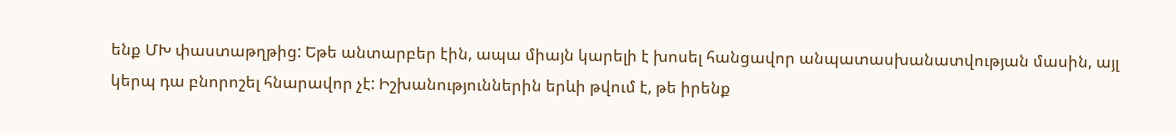ենք ՄԽ փաստաթղթից: Եթե անտարբեր էին, ապա միայն կարելի է խոսել հանցավոր անպատասխանատվության մասին, այլ կերպ դա բնորոշել հնարավոր չէ: Իշխանություններին երևի թվում է, թե իրենք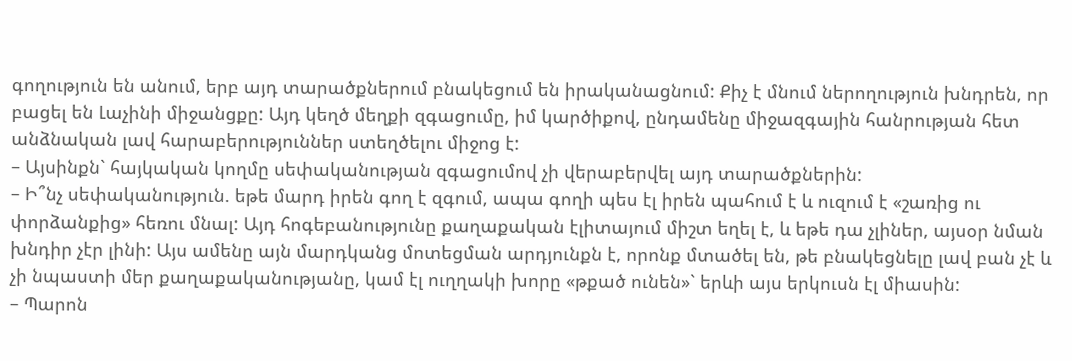գողություն են անում, երբ այդ տարածքներում բնակեցում են իրականացնում: Քիչ է մնում ներողություն խնդրեն, որ բացել են Լաչինի միջանցքը: Այդ կեղծ մեղքի զգացումը, իմ կարծիքով, ընդամենը միջազգային հանրության հետ անձնական լավ հարաբերություններ ստեղծելու միջոց է:
– Այսինքն` հայկական կողմը սեփականության զգացումով չի վերաբերվել այդ տարածքներին:
– Ի՞նչ սեփականություն. եթե մարդ իրեն գող է զգում, ապա գողի պես էլ իրեն պահում է և ուզում է «շառից ու փորձանքից» հեռու մնալ: Այդ հոգեբանությունը քաղաքական էլիտայում միշտ եղել է, և եթե դա չլիներ, այսօր նման խնդիր չէր լինի: Այս ամենը այն մարդկանց մոտեցման արդյունքն է, որոնք մտածել են, թե բնակեցնելը լավ բան չէ և չի նպաստի մեր քաղաքականությանը, կամ էլ ուղղակի խորը «թքած ունեն»` երևի այս երկուսն էլ միասին:
– Պարոն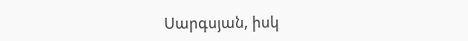Սարգսյան, իսկ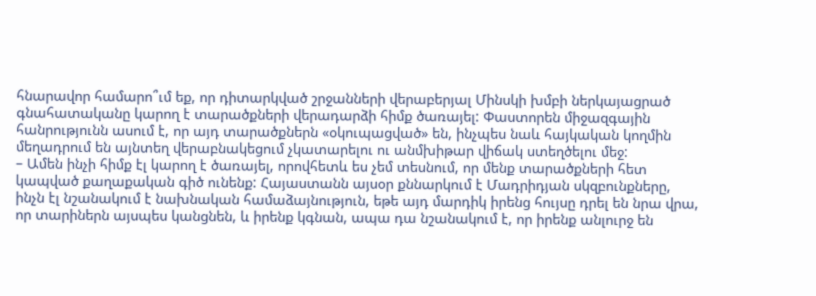հնարավոր համարո՞ւմ եք, որ դիտարկված շրջանների վերաբերյալ Մինսկի խմբի ներկայացրած գնահատականը կարող է տարածքների վերադարձի հիմք ծառայել: Փաստորեն միջազգային հանրությունն ասում է, որ այդ տարածքներն «օկուպացված» են, ինչպես նաև հայկական կողմին մեղադրում են այնտեղ վերաբնակեցում չկատարելու ու անմխիթար վիճակ ստեղծելու մեջ:
– Ամեն ինչի հիմք էլ կարող է ծառայել, որովհետև ես չեմ տեսնում, որ մենք տարածքների հետ կապված քաղաքական գիծ ունենք: Հայաստանն այսօր քննարկում է Մադրիդյան սկզբունքները, ինչն էլ նշանակում է նախնական համաձայնություն, եթե այդ մարդիկ իրենց հույսը դրել են նրա վրա, որ տարիներն այսպես կանցնեն, և իրենք կգնան, ապա դա նշանակում է, որ իրենք անլուրջ են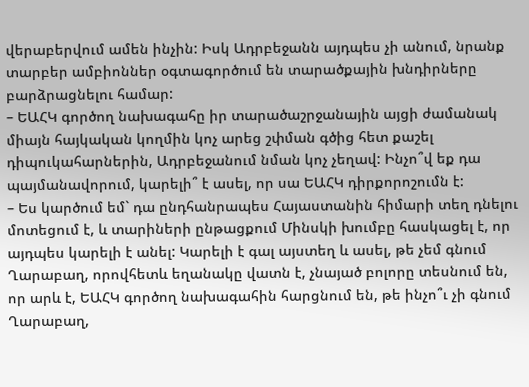վերաբերվում ամեն ինչին: Իսկ Ադրբեջանն այդպես չի անում, նրանք տարբեր ամբիոններ օգտագործում են տարածքային խնդիրները բարձրացնելու համար:
– ԵԱՀԿ գործող նախագահը իր տարածաշրջանային այցի ժամանակ միայն հայկական կողմին կոչ արեց շփման գծից հետ քաշել դիպուկահարներին, Ադրբեջանում նման կոչ չեղավ: Ինչո՞վ եք դա պայմանավորում, կարելի՞ է ասել, որ սա ԵԱՀԿ դիրքորոշումն է:
– Ես կարծում եմ` դա ընդհանրապես Հայաստանին հիմարի տեղ դնելու մոտեցում է, և տարիների ընթացքում Մինսկի խումբը հասկացել է, որ այդպես կարելի է անել: Կարելի է գալ այստեղ և ասել, թե չեմ գնում Ղարաբաղ, որովհետև եղանակը վատն է, չնայած բոլորը տեսնում են, որ արև է, ԵԱՀԿ գործող նախագահին հարցնում են, թե ինչո՞ւ չի գնում Ղարաբաղ,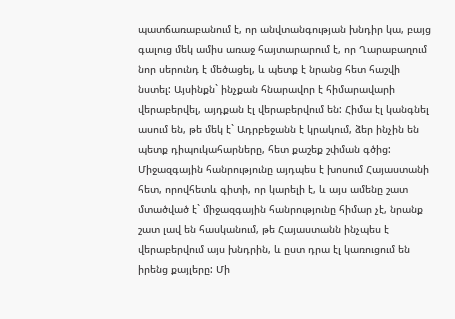պատճառաբանում է, որ անվտանգության խնդիր կա, բայց գալուց մեկ ամիս առաջ հայտարարում է, որ Ղարաբաղում նոր սերունդ է մեծացել, և պետք է նրանց հետ հաշվի նստել: Այսինքն` ինչքան հնարավոր է հիմարավարի վերաբերվել, այդքան էլ վերաբերվում են: Հիմա էլ կանգնել ասում են, թե մեկ է` Ադրբեջանն է կրակում, ձեր ինչին են պետք դիպուկահարները, հետ քաշեք շփման գծից: Միջազգային հանրությունը այդպես է խոսում Հայաստանի հետ, որովհետև գիտի, որ կարելի է, և այս ամենը շատ մտածված է` միջազգային հանրությունը հիմար չէ, նրանք շատ լավ են հասկանում, թե Հայաստանն ինչպես է վերաբերվում այս խնդրին, և ըստ դրա էլ կառուցում են իրենց քայլերը: Մի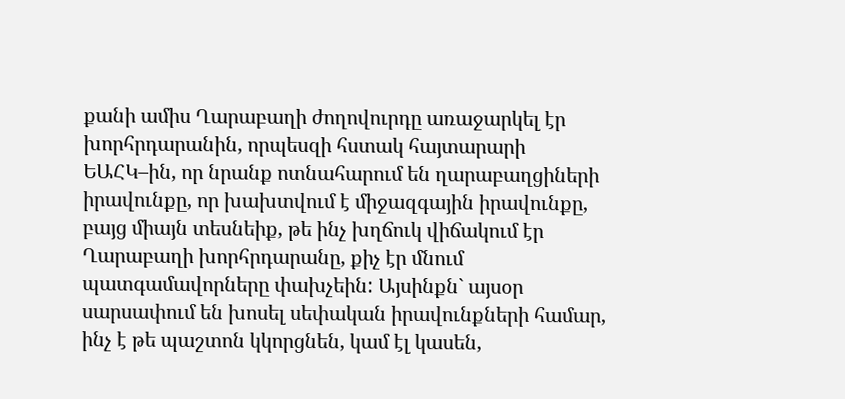քանի ամիս Ղարաբաղի ժողովուրդը առաջարկել էր խորհրդարանին, որպեսզի հստակ հայտարարի ԵԱՀԿ–ին, որ նրանք ոտնահարում են ղարաբաղցիների իրավունքը, որ խախտվում է միջազգային իրավունքը, բայց միայն տեսնեիք, թե ինչ խղճուկ վիճակում էր Ղարաբաղի խորհրդարանը, քիչ էր մնում պատգամավորները փախչեին: Այսինքն` այսօր սարսափում են խոսել սեփական իրավունքների համար, ինչ է թե պաշտոն կկորցնեն, կամ էլ կասեն,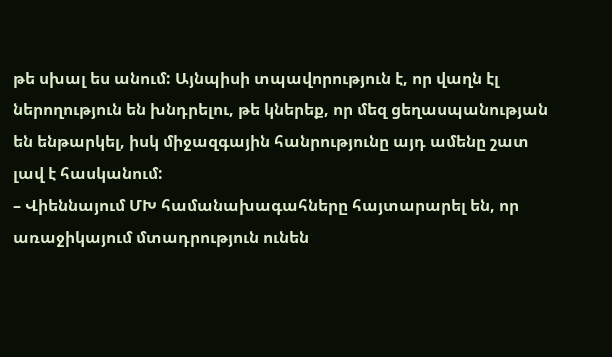թե սխալ ես անում: Այնպիսի տպավորություն է, որ վաղն էլ ներողություն են խնդրելու, թե կներեք, որ մեզ ցեղասպանության են ենթարկել, իսկ միջազգային հանրությունը այդ ամենը շատ լավ է հասկանում:
– Վիեննայում ՄԽ համանախագահները հայտարարել են, որ առաջիկայում մտադրություն ունեն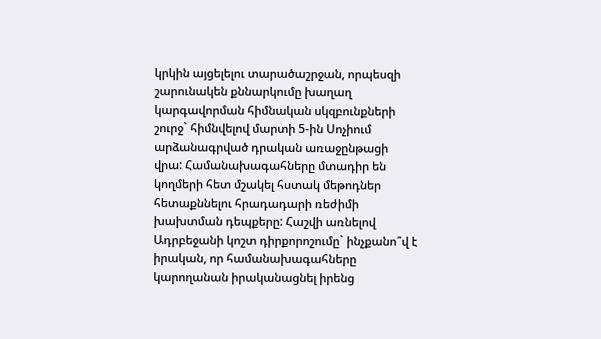կրկին այցելելու տարածաշրջան, որպեսզի շարունակեն քննարկումը խաղաղ կարգավորման հիմնական սկզբունքների շուրջ` հիմնվելով մարտի 5-ին Սոչիում արձանագրված դրական առաջընթացի վրա: Համանախագահները մտադիր են կողմերի հետ մշակել հստակ մեթոդներ հետաքննելու հրադադարի ռեժիմի խախտման դեպքերը: Հաշվի առնելով Ադրբեջանի կոշտ դիրքորոշումը` ինչքանո՞վ է իրական, որ համանախագահները կարողանան իրականացնել իրենց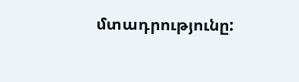մտադրությունը: